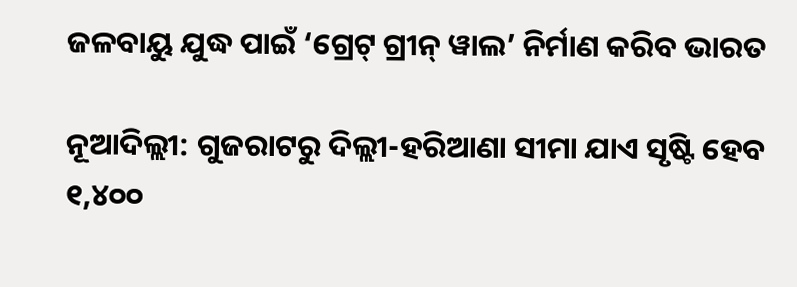ଜଳବାୟୁ ଯୁଦ୍ଧ ପାଇଁ ‘ଗ୍ରେଟ୍‌ ଗ୍ରୀନ୍‌ ୱାଲ’ ନିର୍ମାଣ କରିବ ଭାରତ

ନୂଆଦିଲ୍ଲୀ: ଗୁଜରାଟରୁ ଦିଲ୍ଲୀ-ହରିଆଣା ସୀମା ଯାଏ ସୃଷ୍ଟି ହେବ ୧,୪୦୦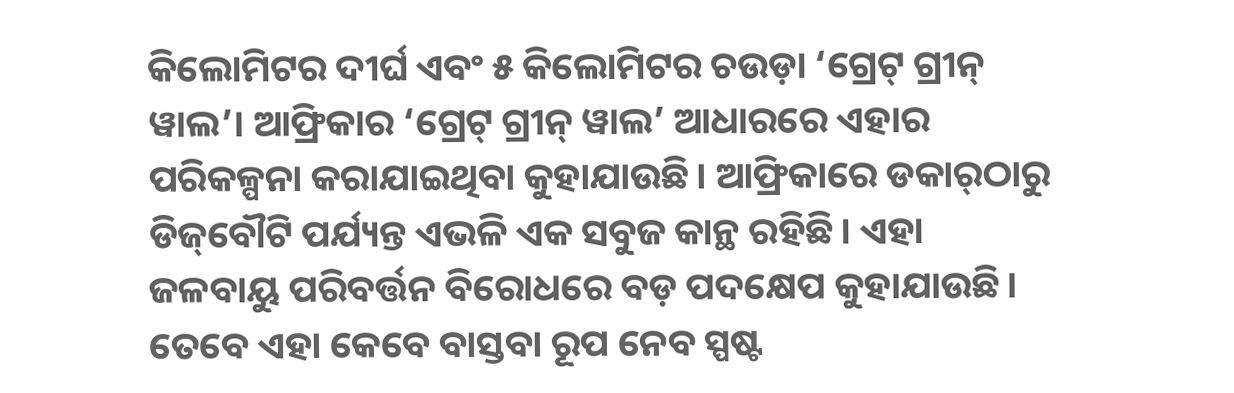କିଲୋମିଟର ଦୀର୍ଘ ଏବଂ ୫ କିଲୋମିଟର ଚଉଡ଼ା ‘ଗ୍ରେଟ୍‌ ଗ୍ରୀନ୍‌ ୱାଲ’। ଆଫ୍ରିକାର ‘ଗ୍ରେଟ୍‌ ଗ୍ରୀନ୍‌ ୱାଲ’ ଆଧାରରେ ଏହାର ପରିକଳ୍ପନା କରାଯାଇଥିବା କୁହାଯାଉଛି। ଆଫ୍ରିକାରେ ଡକାର୍‌ଠାରୁ ଡିଜ୍‌ବୌଟି ପର୍ଯ୍ୟନ୍ତ ଏଭଳି ଏକ ସବୁଜ କାନ୍ଥ ରହିଛି। ଏହା ଜଳବାୟୁ ପରିବର୍ତ୍ତନ ବିରୋଧରେ ବଡ଼ ପଦକ୍ଷେପ କୁହାଯାଉଛି। ତେବେ ଏହା କେବେ ବାସ୍ତବା ରୂପ ନେବ ସ୍ପଷ୍ଟ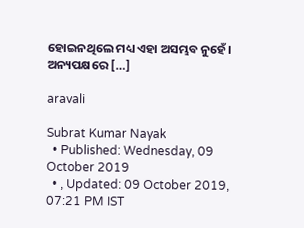ହୋଇନଥିଲେ ମଧ୍ୟ ଏହା ଅସମ୍ଭବ ନୁହେଁ। ଅନ୍ୟପକ୍ଷରେ […]

aravali

Subrat Kumar Nayak
  • Published: Wednesday, 09 October 2019
  • , Updated: 09 October 2019, 07:21 PM IST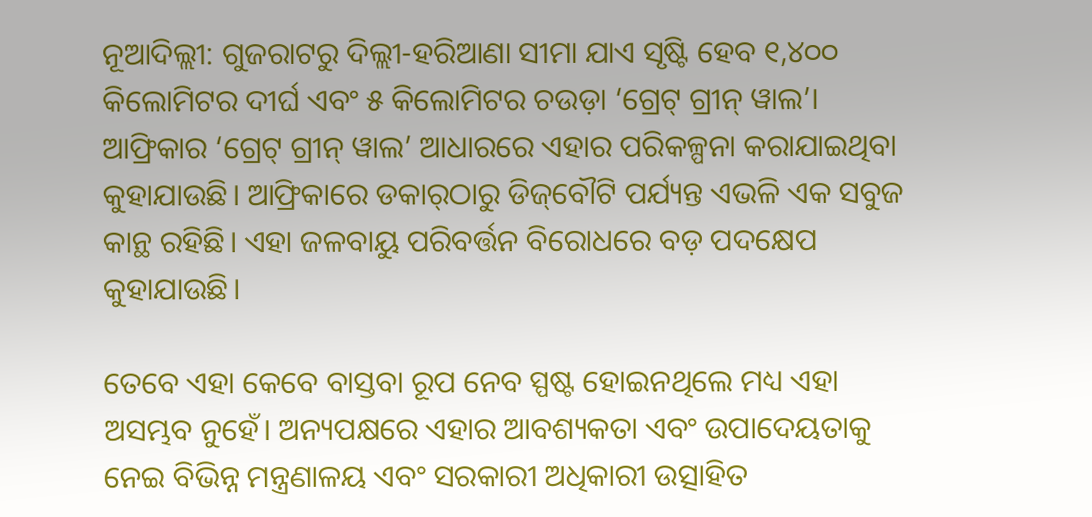ନୂଆଦିଲ୍ଲୀ: ଗୁଜରାଟରୁ ଦିଲ୍ଲୀ-ହରିଆଣା ସୀମା ଯାଏ ସୃଷ୍ଟି ହେବ ୧,୪୦୦ କିଲୋମିଟର ଦୀର୍ଘ ଏବଂ ୫ କିଲୋମିଟର ଚଉଡ଼ା ‘ଗ୍ରେଟ୍‌ ଗ୍ରୀନ୍‌ ୱାଲ’। ଆଫ୍ରିକାର ‘ଗ୍ରେଟ୍‌ ଗ୍ରୀନ୍‌ ୱାଲ’ ଆଧାରରେ ଏହାର ପରିକଳ୍ପନା କରାଯାଇଥିବା କୁହାଯାଉଛି। ଆଫ୍ରିକାରେ ଡକାର୍‌ଠାରୁ ଡିଜ୍‌ବୌଟି ପର୍ଯ୍ୟନ୍ତ ଏଭଳି ଏକ ସବୁଜ କାନ୍ଥ ରହିଛି। ଏହା ଜଳବାୟୁ ପରିବର୍ତ୍ତନ ବିରୋଧରେ ବଡ଼ ପଦକ୍ଷେପ କୁହାଯାଉଛି।

ତେବେ ଏହା କେବେ ବାସ୍ତବା ରୂପ ନେବ ସ୍ପଷ୍ଟ ହୋଇନଥିଲେ ମଧ୍ୟ ଏହା ଅସମ୍ଭବ ନୁହେଁ। ଅନ୍ୟପକ୍ଷରେ ଏହାର ଆବଶ୍ୟକତା ଏବଂ ଉପାଦେୟତାକୁ ନେଇ ବିଭିନ୍ନ ମନ୍ତ୍ରଣାଳୟ ଏବଂ ସରକାରୀ ଅଧିକାରୀ ଉତ୍ସାହିତ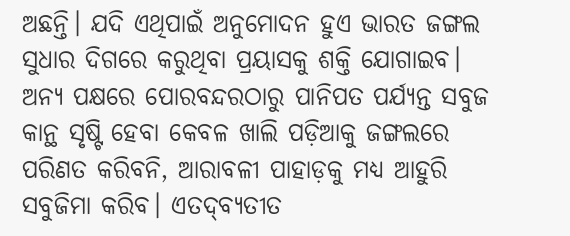ଅଛନ୍ତି। ଯଦି ଏଥିପାଇଁ ଅନୁମୋଦନ ହୁଏ ଭାରତ ଜଙ୍ଗଲ ସୁଧାର ଦିଗରେ କରୁଥିବା ପ୍ରୟାସକୁ ଶକ୍ତି ଯୋଗାଇବ। ଅନ୍ୟ ପକ୍ଷରେ ପୋରବନ୍ଦରଠାରୁ ପାନିପତ ପର୍ଯ୍ୟନ୍ତ ସବୁଜ କାନ୍ଥ ସୃଷ୍ଟି ହେବା କେବଳ ଖାଲି ପଡ଼ିଆକୁ ଜଙ୍ଗଲରେ ପରିଣତ କରିବନି, ଆରାବଳୀ ପାହାଡ଼କୁ ମଧ୍ୟ ଆହୁରି ସବୁଜିମା କରିବ। ଏତଦ୍‌ବ୍ୟତୀତ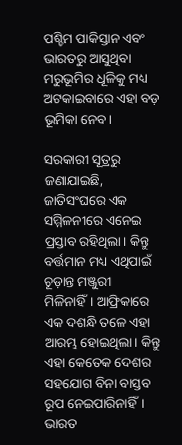ପଶ୍ଚିମ ପାକିସ୍ତାନ ଏବଂ ଭାରତରୁ ଆସୁଥିବା ମରୁଭୂମିର ଧୂଳିକୁ ମଧ୍ୟ ଅଟକାଇବାରେ ଏହା ବଡ଼ ଭୂମିକା ନେବ।

ସରକାରୀ ସୂତ୍ରରୁ ଜଣାଯାଇଛି, ଜାତିସଂଘରେ ଏକ ସମ୍ମିଳନୀରେ ଏନେଇ ପ୍ରସ୍ତାବ ରହିଥିଲା। କିନ୍ତୁ ବର୍ତ୍ତମାନ ମଧ୍ୟ ଏଥିପାଇଁ ଚୂଡ଼ାନ୍ତ ମଞ୍ଜୁରୀ ମିଳିନାହିଁ। ଆଫ୍ରିକାରେ ଏକ ଦଶନ୍ଧି ତଳେ ଏହା ଆରମ୍ଭ ହୋଇଥିଲା। କିନ୍ତୁ ଏହା କେତେକ ଦେଶର ସହଯୋଗ ବିନା ବାସ୍ତବ ରୂପ ନେଇପାରିନାହିଁ। ଭାରତ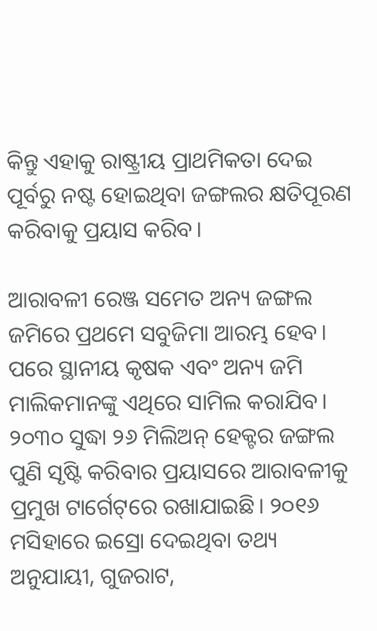କିନ୍ତୁ ଏହାକୁ ରାଷ୍ଟ୍ରୀୟ ପ୍ରାଥମିକତା ଦେଇ ପୂର୍ବରୁ ନଷ୍ଟ ହୋଇଥିବା ଜଙ୍ଗଲର କ୍ଷତିପୂରଣ କରିବାକୁ ପ୍ରୟାସ କରିବ।

ଆରାବଳୀ ରେଞ୍ଜ ସମେତ ଅନ୍ୟ ଜଙ୍ଗଲ ଜମିରେ ପ୍ରଥମେ ସବୁଜିମା ଆରମ୍ଭ ହେବ। ପରେ ସ୍ଥାନୀୟ କୃଷକ ଏବଂ ଅନ୍ୟ ଜମି ମାଲିକମାନଙ୍କୁ ଏଥିରେ ସାମିଲ କରାଯିବ। ୨୦୩୦ ସୁଦ୍ଧା ୨୬ ମିଲିଅନ୍‌ ହେକ୍ଟର ଜଙ୍ଗଲ ପୁଣି ସୃଷ୍ଟି କରିବାର ପ୍ରୟାସରେ ଆରାବଳୀକୁ ପ୍ରମୁଖ ଟାର୍ଗେଟ୍‌ରେ ରଖାଯାଇଛି। ୨୦୧୬ ମସିହାରେ ଇସ୍ରୋ ଦେଇଥିବା ତଥ୍ୟ ଅନୁଯାୟୀ, ଗୁଜରାଟ,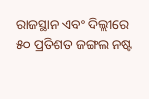ରାଜସ୍ଥାନ ଏବଂ ଦିଲ୍ଲୀରେ ୫୦ ପ୍ରତିଶତ ଜଙ୍ଗଲ ନଷ୍ଟ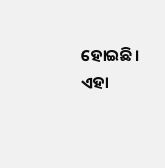ହୋଇଛି। ଏହା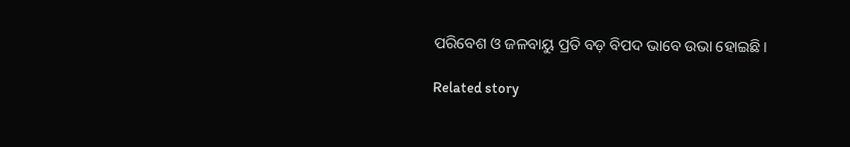ପରିବେଶ ଓ ଜଳବାୟୁ ପ୍ରତି ବଡ଼ ବିପଦ ଭାବେ ଉଭା ହୋଇଛି।

Related story